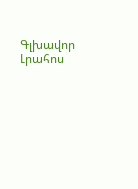Գլխավոր Լրահոս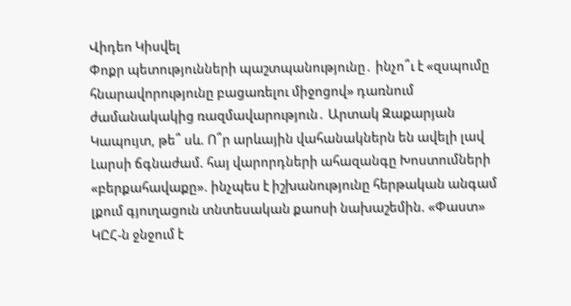Վիդեո Կիսվել
Փոքր պետությունների պաշտպանությունը․ ինչո՞ւ է «զսպումը հնարավորությունը բացառելու միջոցով» դառնում ժամանակակից ռազմավարություն․ Արտակ Զաքարյան Կապույտ, թե՞ սև. Ո՞ր արևային վահանակներն են ավելի լավ Լարսի ճգնաժամ. հայ վարորդների ահազանգը Խոստումների «բերքահավաքը». ինչպես է իշխանությունը հերթական անգամ լքում գյուղացուն տնտեսական քաոսի նախաշեմին. «Փաստ» ԿԸՀ-ն ջնջում է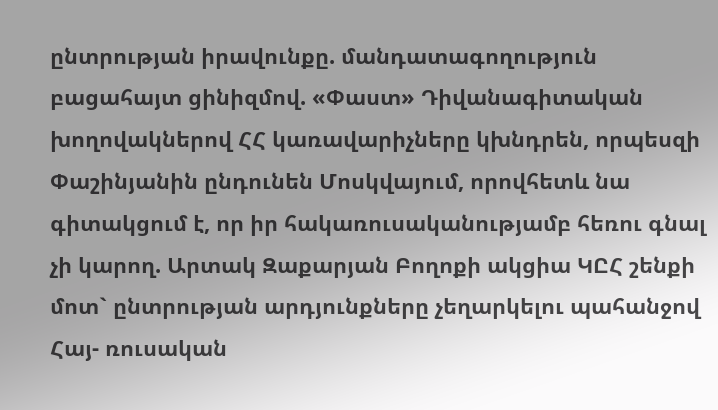ընտրության իրավունքը. մանդատագողություն բացահայտ ցինիզմով. «Փաստ» Դիվանագիտական խողովակներով ՀՀ կառավարիչները կխնդրեն, որպեսզի Փաշինյանին ընդունեն Մոսկվայում, որովհետև նա գիտակցում է, որ իր հակառուսականությամբ հեռու գնալ չի կարող. Արտակ Զաքարյան Բողոքի ակցիա ԿԸՀ շենքի մոտ` ընտրության արդյունքները չեղարկելու պահանջով Հայ- ռուսական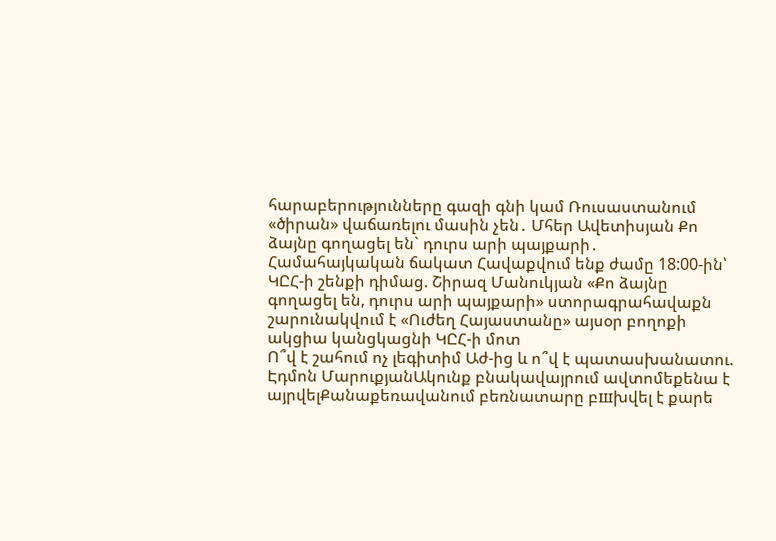հարաբերությունները գազի գնի կամ Ռուսաստանում «ծիրան» վաճառելու մասին չեն․ Մհեր Ավետիսյան Քո ձայնը գողացել են` դուրս արի պայքարի․ Համահայկական ճակատ Հավաքվում ենք ժամը 18:00-ին՝ ԿԸՀ-ի շենքի դիմաց. Շիրազ Մանուկյան «Քո ձայնը գողացել են, դուրս արի պայքարի» ստորագրահավաքն շարունակվում է «Ուժեղ Հայաստանը» այսօր բողոքի ակցիա կանցկացնի ԿԸՀ-ի մոտ
Ո՞վ է շահում ոչ լեգիտիմ Աժ-ից և ո՞վ է պատասխանատու. Էդմոն ՄարուքյանԱկունք բնակավայրում ավտոմեքենա է այրվելՔանաքեռավանում բեռնատարը բшխվել է քարե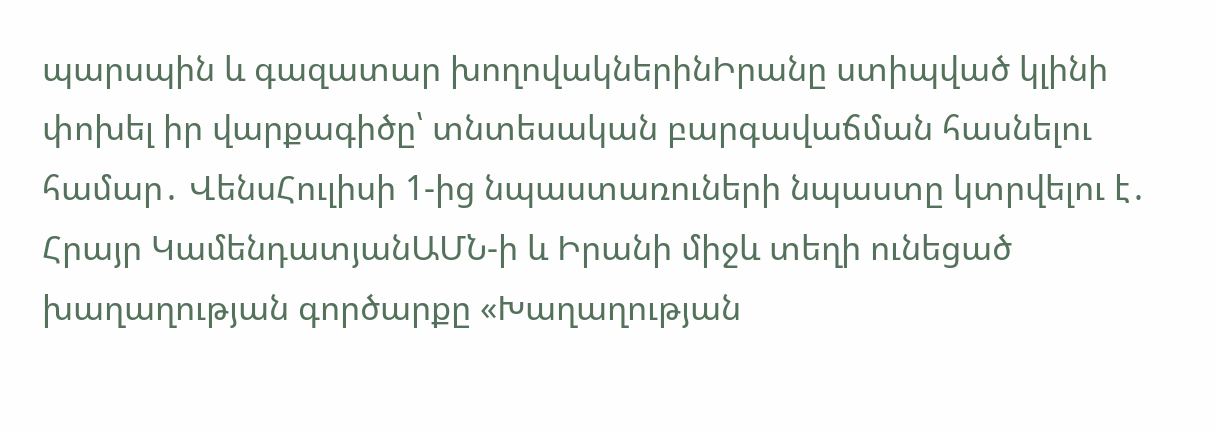պարսպին և գազատար խողովակներինԻրանը ստիպված կլինի փոխել իր վարքագիծը՝ տնտեսական բարգավաճման հասնելու համար․ ՎենսՀուլիսի 1-ից նպաստառուների նպաստը կտրվելու է․ Հրայր ԿամենդատյանԱՄՆ-ի և Իրանի միջև տեղի ունեցած խաղաղության գործարքը «Խաղաղության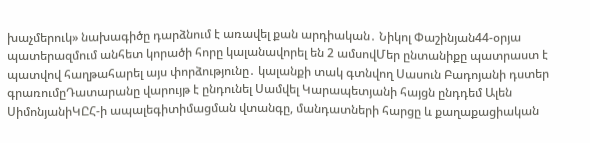խաչմերուկ» նախագիծը դարձնում է առավել քան արդիական․ Նիկոլ Փաշինյան44-օրյա պատերազմում անհետ կորածի հորը կալանավորել են 2 ամսովՄեր ընտանիքը պատրաստ է պատվով հաղթահարել այս փորձությունը․ կալանքի տակ գտնվող Սասուն Բադոյանի դստեր գրառումըԴատարանը վարույթ է ընդունել Սամվել Կարապետյանի հայցն ընդդեմ Ալեն ՍիմոնյանիԿԸՀ-ի ապալեգիտիմացման վտանգը, մանդատների հարցը և քաղաքացիական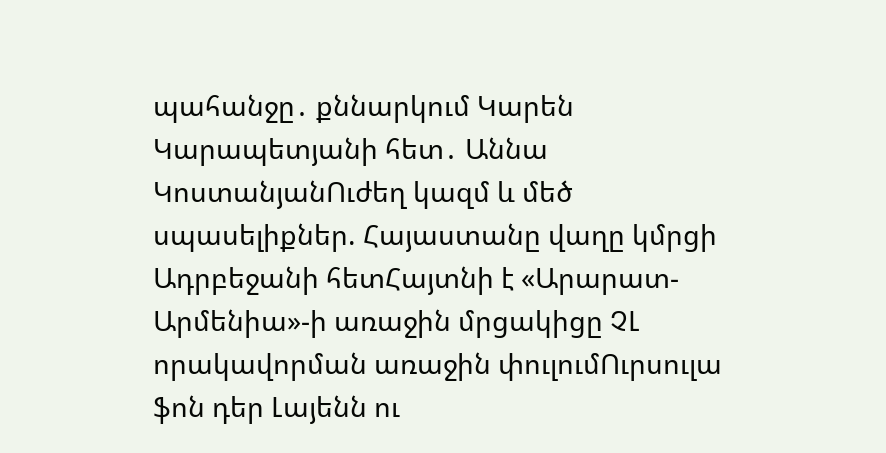պահանջը․ քննարկում Կարեն Կարապետյանի հետ․ Աննա ԿոստանյանՈւժեղ կազմ և մեծ սպասելիքներ. Հայաստանը վաղը կմրցի Ադրբեջանի հետՀայտնի է «Արարատ-Արմենիա»-ի առաջին մրցակիցը ՉԼ որակավորման առաջին փուլումՈւրսուլա ֆոն դեր Լայենն ու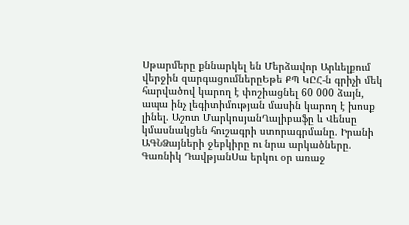Սթարմերը քննարկել են Մերձավոր Արևելքում վերջին զարգացումներըԵթե ՔՊ ԿԸՀ-ն գրիչի մեկ հարվածով կարող է փոշիացնել 60 000 ձայն, ապա ինչ լեգիտիմության մասին կարող է խոսք լինել. Աշոտ ՄարկոսյանՂալիբաֆը և Վենսը կմասնակցեն հուշագրի ստորագրմանը. Իրանի ԱԳՆՁայների ջեբկիրը ու նրա արկածները. Գառնիկ ԴավթյանՍա երկու օր առաջ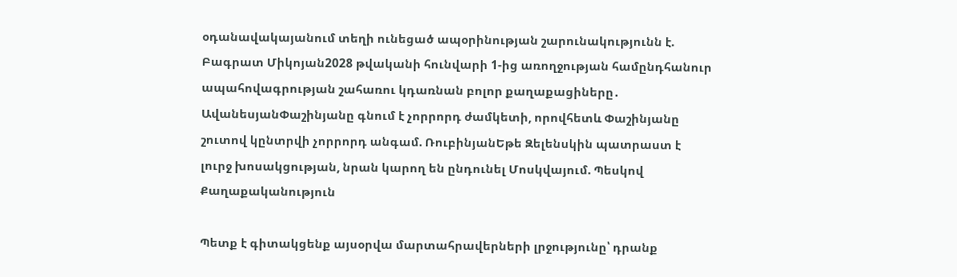օդանավակայանում տեղի ունեցած ապօրինության շարունակությունն է. Բագրատ Միկոյան2028 թվականի հունվարի 1-ից առողջության համընդհանուր ապահովագրության շահառու կդառնան բոլոր քաղաքացիները․ ԱվանեսյանՓաշինյանը գնում է չորրորդ ժամկետի, որովհետև Փաշինյանը շուտով կընտրվի չորրորդ անգամ. ՌուբինյանԵթե Զելենսկին պատրաստ է լուրջ խոսակցության, նրան կարող են ընդունել Մոսկվայում. Պեսկով
Քաղաքականություն

Պետք է գիտակցենք այսօրվա մարտահրավերների լրջությունը՝ դրանք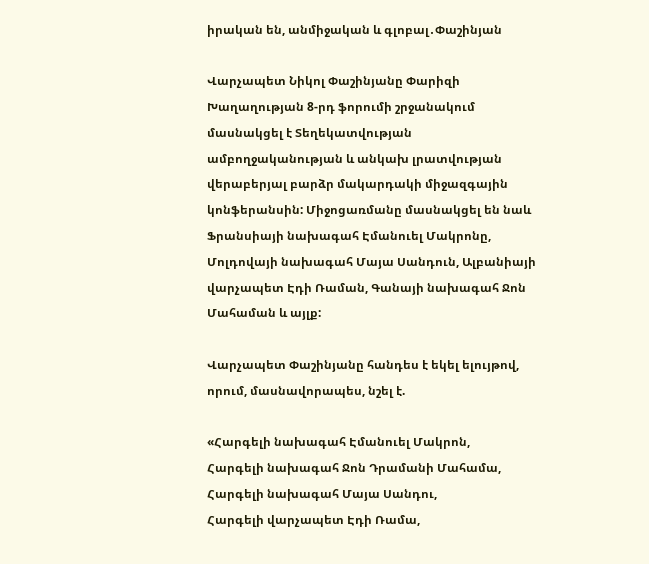իրական են, անմիջական և գլոբալ․Փաշինյան

Վարչապետ Նիկոլ Փաշինյանը Փարիզի Խաղաղության 8-րդ ֆորումի շրջանակում մասնակցել է Տեղեկատվության ամբողջականության և անկախ լրատվության վերաբերյալ բարձր մակարդակի միջազգային կոնֆերանսին: Միջոցառմանը մասնակցել են նաև Ֆրանսիայի նախագահ Էմանուել Մակրոնը, Մոլդովայի նախագահ Մայա Սանդուն, Ալբանիայի վարչապետ Էդի Ռաման, Գանայի նախագահ Ջոն Մահաման և այլք:

Վարչապետ Փաշինյանը հանդես է եկել ելույթով, որում, մասնավորապես, նշել է.

«Հարգելի նախագահ Էմանուել Մակրոն,
Հարգելի նախագահ Ջոն Դրամանի Մահամա,
Հարգելի նախագահ Մայա Սանդու,
Հարգելի վարչապետ Էդի Ռամա,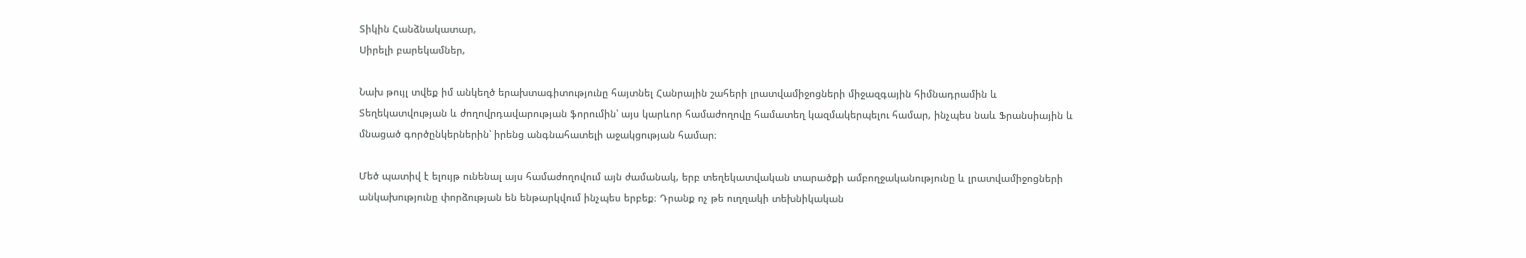Տիկին Հանձնակատար,
Սիրելի բարեկամներ,

Նախ թույլ տվեք իմ անկեղծ երախտագիտությունը հայտնել Հանրային շահերի լրատվամիջոցների միջազգային հիմնադրամին և Տեղեկատվության և ժողովրդավարության ֆորումին՝ այս կարևոր համաժողովը համատեղ կազմակերպելու համար, ինչպես նաև Ֆրանսիային և մնացած գործընկերներին՝ իրենց անգնահատելի աջակցության համար։

Մեծ պատիվ է ելույթ ունենալ այս համաժողովում այն ժամանակ, երբ տեղեկատվական տարածքի ամբողջականությունը և լրատվամիջոցների անկախությունը փորձության են ենթարկվում ինչպես երբեք։ Դրանք ոչ թե ուղղակի տեխնիկական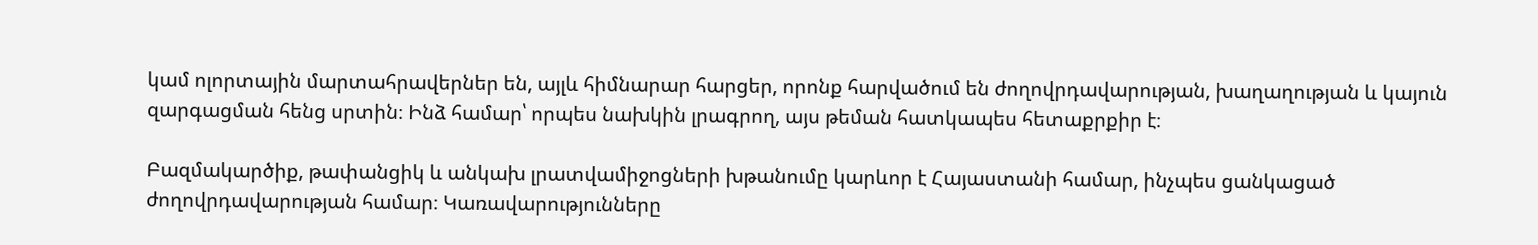կամ ոլորտային մարտահրավերներ են, այլև հիմնարար հարցեր, որոնք հարվածում են ժողովրդավարության, խաղաղության և կայուն զարգացման հենց սրտին։ Ինձ համար՝ որպես նախկին լրագրող, այս թեման հատկապես հետաքրքիր է։

Բազմակարծիք, թափանցիկ և անկախ լրատվամիջոցների խթանումը կարևոր է Հայաստանի համար, ինչպես ցանկացած ժողովրդավարության համար։ Կառավարությունները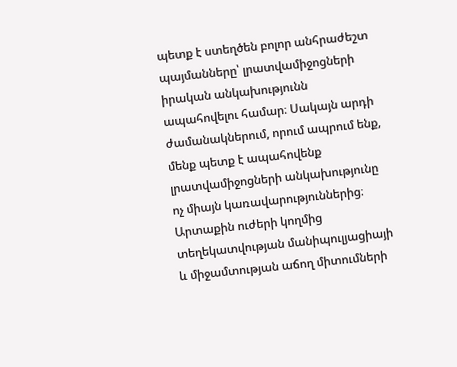պետք է ստեղծեն բոլոր անհրաժեշտ պայմանները՝ լրատվամիջոցների իրական անկախությունն ապահովելու համար։ Սակայն արդի ժամանակներում, որում ապրում ենք, մենք պետք է ապահովենք լրատվամիջոցների անկախությունը ոչ միայն կառավարություններից։ Արտաքին ուժերի կողմից տեղեկատվության մանիպուլյացիայի և միջամտության աճող միտումների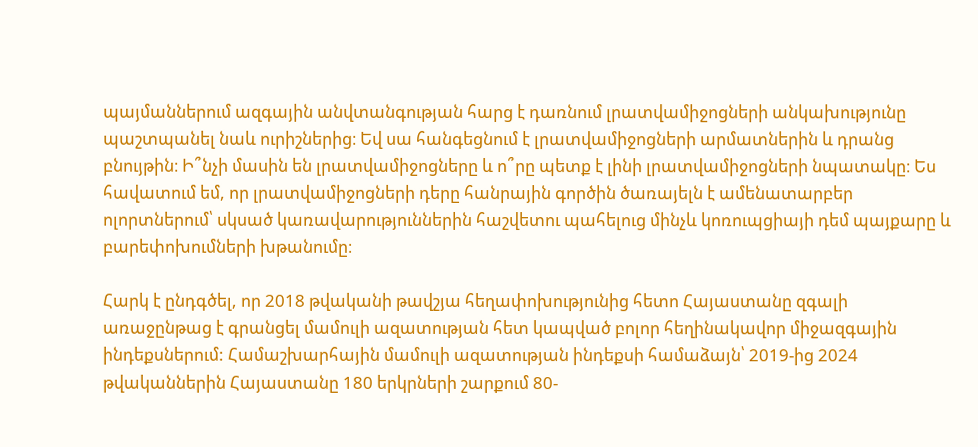պայմաններում ազգային անվտանգության հարց է դառնում լրատվամիջոցների անկախությունը պաշտպանել նաև ուրիշներից։ Եվ սա հանգեցնում է լրատվամիջոցների արմատներին և դրանց բնույթին։ Ի՞նչի մասին են լրատվամիջոցները և ո՞րը պետք է լինի լրատվամիջոցների նպատակը։ Ես հավատում եմ, որ լրատվամիջոցների դերը հանրային գործին ծառայելն է ամենատարբեր ոլորտներում՝ սկսած կառավարություններին հաշվետու պահելուց մինչև կոռուպցիայի դեմ պայքարը և բարեփոխումների խթանումը։

Հարկ է ընդգծել, որ 2018 թվականի թավշյա հեղափոխությունից հետո Հայաստանը զգալի առաջընթաց է գրանցել մամուլի ազատության հետ կապված բոլոր հեղինակավոր միջազգային ինդեքսներում: Համաշխարհային մամուլի ազատության ինդեքսի համաձայն՝ 2019-ից 2024 թվականներին Հայաստանը 180 երկրների շարքում 80-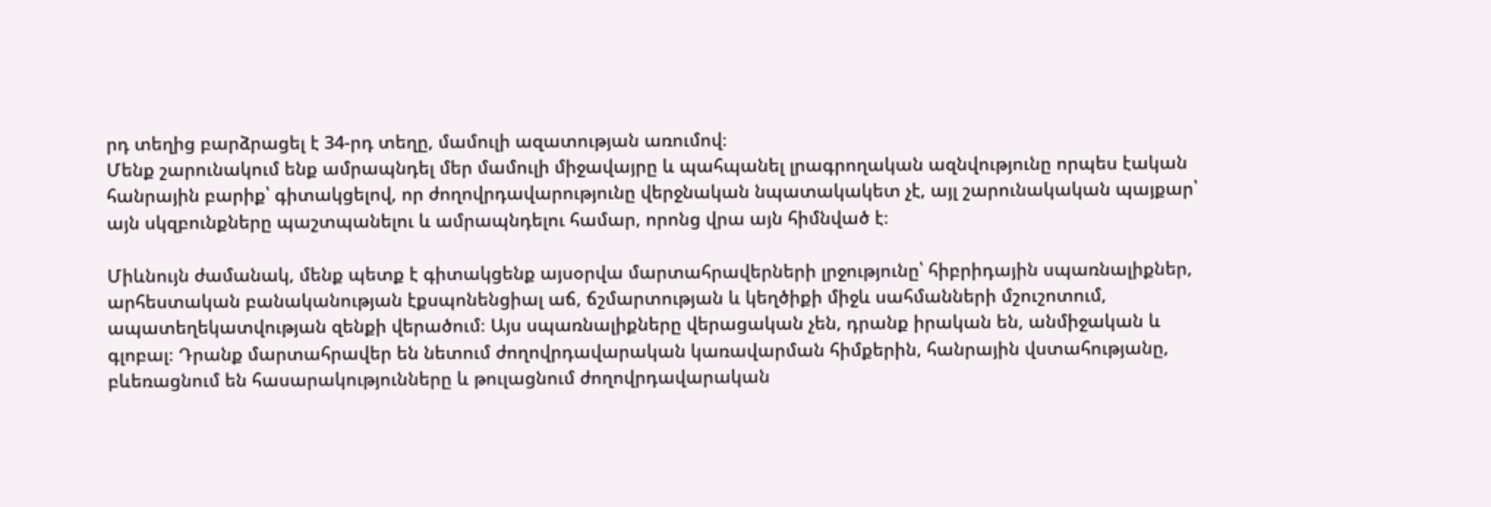րդ տեղից բարձրացել է 34-րդ տեղը, մամուլի ազատության առումով։
Մենք շարունակում ենք ամրապնդել մեր մամուլի միջավայրը և պահպանել լրագրողական ազնվությունը որպես էական հանրային բարիք՝ գիտակցելով, որ ժողովրդավարությունը վերջնական նպատակակետ չէ, այլ շարունակական պայքար՝ այն սկզբունքները պաշտպանելու և ամրապնդելու համար, որոնց վրա այն հիմնված է։

Միևնույն ժամանակ, մենք պետք է գիտակցենք այսօրվա մարտահրավերների լրջությունը՝ հիբրիդային սպառնալիքներ, արհեստական բանականության էքսպոնենցիալ աճ, ճշմարտության և կեղծիքի միջև սահմանների մշուշոտում, ապատեղեկատվության զենքի վերածում։ Այս սպառնալիքները վերացական չեն, դրանք իրական են, անմիջական և գլոբալ։ Դրանք մարտահրավեր են նետում ժողովրդավարական կառավարման հիմքերին, հանրային վստահությանը, բևեռացնում են հասարակությունները և թուլացնում ժողովրդավարական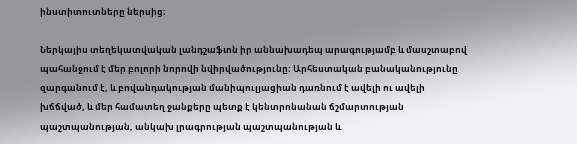ինստիտուտները ներսից։

Ներկայիս տեղեկատվական լանդշաֆտն իր աննախադեպ արագությամբ և մասշտաբով պահանջում է մեր բոլորի նորովի նվիրվածությունը։ Արհեստական բանականությունը զարգանում է, և բովանդակության մանիպուլյացիան դառնում է ավելի ու ավելի խճճված, և մեր համատեղ ջանքերը պետք է կենտրոնանան ճշմարտության պաշտպանության, անկախ լրագրության պաշտպանության և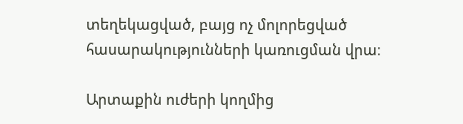տեղեկացված, բայց ոչ մոլորեցված հասարակությունների կառուցման վրա։

Արտաքին ուժերի կողմից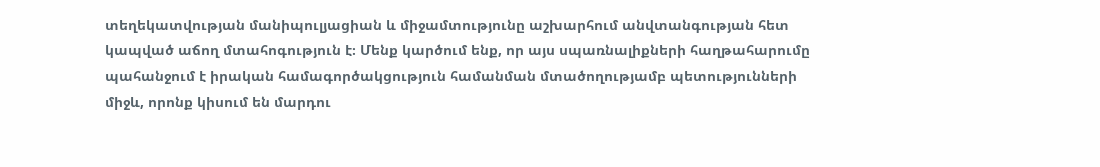տեղեկատվության մանիպուլյացիան և միջամտությունը աշխարհում անվտանգության հետ կապված աճող մտահոգություն է։ Մենք կարծում ենք, որ այս սպառնալիքների հաղթահարումը պահանջում է իրական համագործակցություն համանման մտածողությամբ պետությունների միջև, որոնք կիսում են մարդու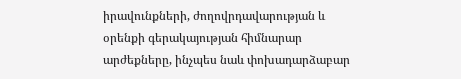իրավունքների, ժողովրդավարության և օրենքի գերակայության հիմնարար արժեքները, ինչպես նաև փոխադարձաբար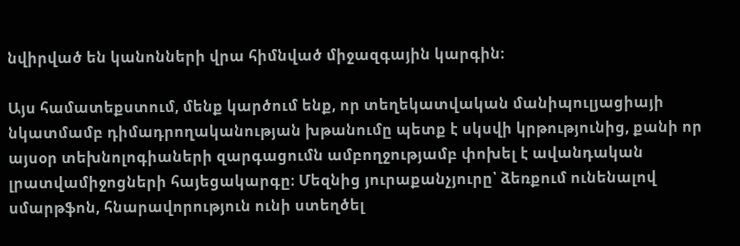նվիրված են կանոնների վրա հիմնված միջազգային կարգին։

Այս համատեքստում, մենք կարծում ենք, որ տեղեկատվական մանիպուլյացիայի նկատմամբ դիմադրողականության խթանումը պետք է սկսվի կրթությունից, քանի որ այսօր տեխնոլոգիաների զարգացումն ամբողջությամբ փոխել է ավանդական լրատվամիջոցների հայեցակարգը։ Մեզնից յուրաքանչյուրը՝ ձեռքում ունենալով սմարթֆոն, հնարավորություն ունի ստեղծել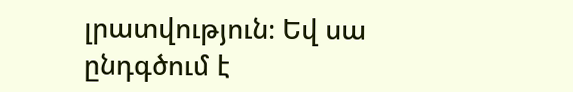լրատվություն։ Եվ սա ընդգծում է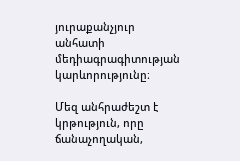յուրաքանչյուր անհատի մեդիագրագիտության կարևորությունը։

Մեզ անհրաժեշտ է կրթություն, որը ճանաչողական,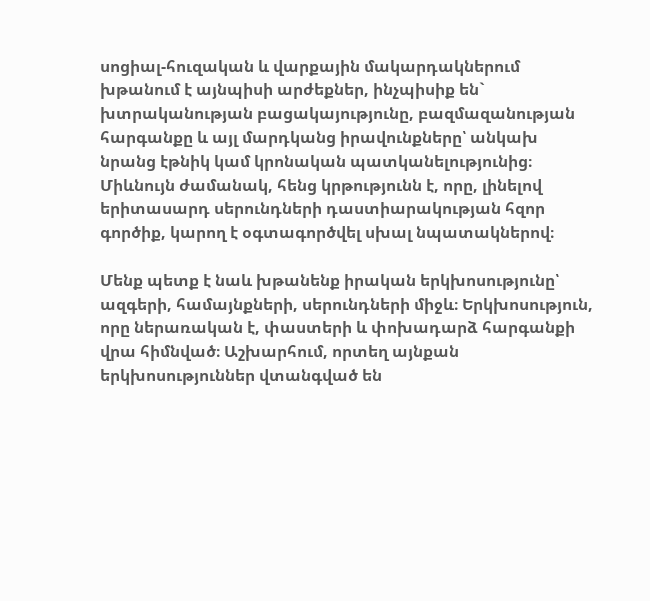սոցիալ-հուզական և վարքային մակարդակներում խթանում է այնպիսի արժեքներ, ինչպիսիք են` խտրականության բացակայությունը, բազմազանության հարգանքը և այլ մարդկանց իրավունքները՝ անկախ նրանց էթնիկ կամ կրոնական պատկանելությունից։ Միևնույն ժամանակ, հենց կրթությունն է, որը, լինելով երիտասարդ սերունդների դաստիարակության հզոր գործիք, կարող է օգտագործվել սխալ նպատակներով։

Մենք պետք է նաև խթանենք իրական երկխոսությունը՝ ազգերի, համայնքների, սերունդների միջև։ Երկխոսություն, որը ներառական է, փաստերի և փոխադարձ հարգանքի վրա հիմնված։ Աշխարհում, որտեղ այնքան երկխոսություններ վտանգված են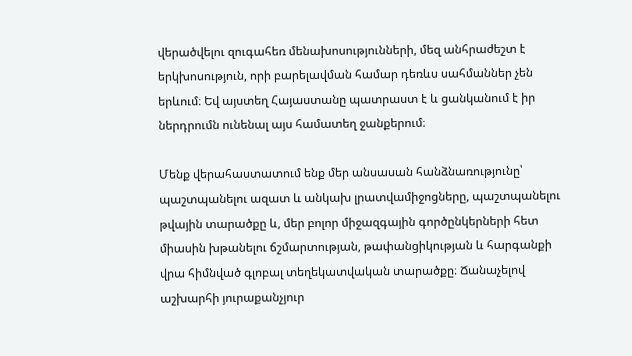վերածվելու զուգահեռ մենախոսությունների, մեզ անհրաժեշտ է երկխոսություն, որի բարելավման համար դեռևս սահմաններ չեն երևում։ Եվ այստեղ Հայաստանը պատրաստ է և ցանկանում է իր ներդրումն ունենալ այս համատեղ ջանքերում։

Մենք վերահաստատում ենք մեր անսասան հանձնառությունը՝ պաշտպանելու ազատ և անկախ լրատվամիջոցները, պաշտպանելու թվային տարածքը և, մեր բոլոր միջազգային գործընկերների հետ միասին խթանելու ճշմարտության, թափանցիկության և հարգանքի վրա հիմնված գլոբալ տեղեկատվական տարածքը։ Ճանաչելով աշխարհի յուրաքանչյուր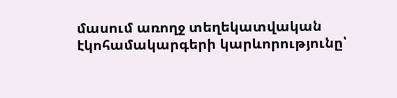մասում առողջ տեղեկատվական էկոհամակարգերի կարևորությունը՝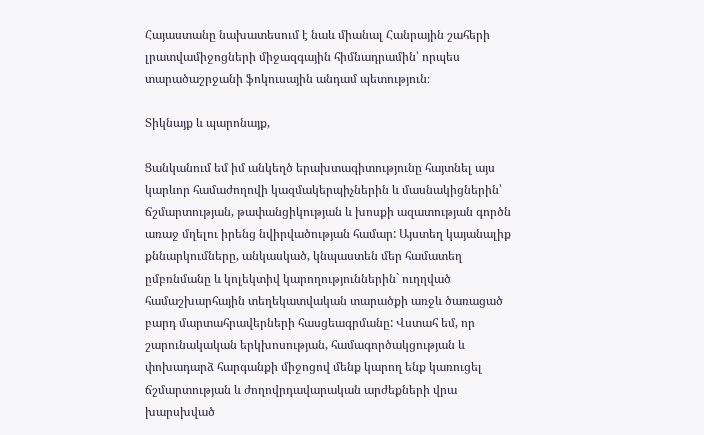Հայաստանը նախատեսում է նաև միանալ Հանրային շահերի լրատվամիջոցների միջազգային հիմնադրամին՝ որպես տարածաշրջանի ֆոկուսային անդամ պետություն։

Տիկնայք և պարոնայք,

Ցանկանում եմ իմ անկեղծ երախտագիտությունը հայտնել այս կարևոր համաժողովի կազմակերպիչներին և մասնակիցներին՝ ճշմարտության, թափանցիկության և խոսքի ազատության գործն առաջ մղելու իրենց նվիրվածության համար: Այստեղ կայանալիք քննարկումները, անկասկած, կնպաստեն մեր համատեղ ըմբռնմանը և կոլեկտիվ կարողություններին` ուղղված համաշխարհային տեղեկատվական տարածքի առջև ծառացած բարդ մարտահրավերների հասցեագրմանը: Վստահ եմ, որ շարունակական երկխոսության, համագործակցության և փոխադարձ հարգանքի միջոցով մենք կարող ենք կառուցել ճշմարտության և ժողովրդավարական արժեքների վրա խարսխված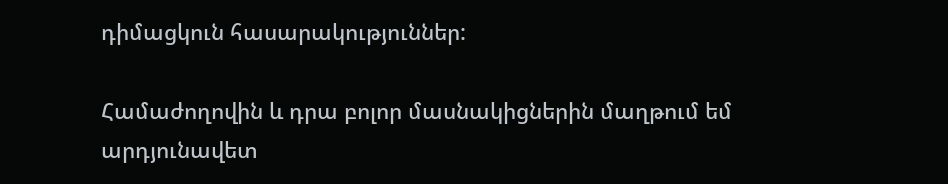դիմացկուն հասարակություններ:

Համաժողովին և դրա բոլոր մասնակիցներին մաղթում եմ արդյունավետ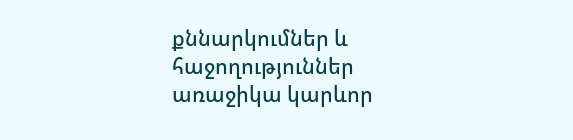քննարկումներ և հաջողություններ առաջիկա կարևոր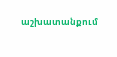աշխատանքում